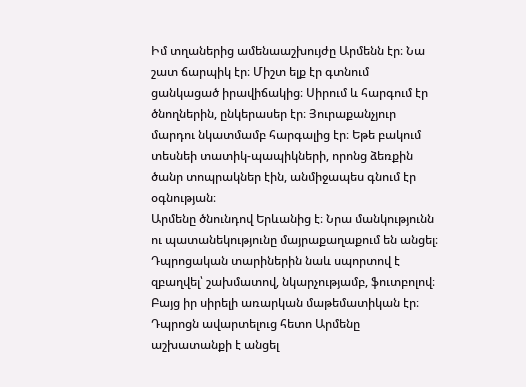Իմ տղաներից ամենաաշխույժը Արմենն էր։ Նա շատ ճարպիկ էր։ Միշտ ելք էր գտնում ցանկացած իրավիճակից։ Սիրում և հարգում էր ծնողներին, ընկերասեր էր։ Յուրաքանչյուր մարդու նկատմամբ հարգալից էր։ Եթե բակում տեսնեի տատիկ-պապիկների, որոնց ձեռքին ծանր տոպրակներ էին, անմիջապես գնում էր օգնության։
Արմենը ծնունդով Երևանից է։ Նրա մանկությունն ու պատանեկությունը մայրաքաղաքում են անցել։ Դպրոցական տարիներին նաև սպորտով է զբաղվել՝ շախմատով, նկարչությամբ, ֆուտբոլով։ Բայց իր սիրելի առարկան մաթեմատիկան էր։
Դպրոցն ավարտելուց հետո Արմենը աշխատանքի է անցել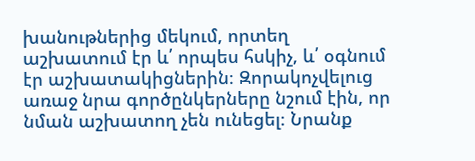խանութներից մեկում, որտեղ աշխատում էր և՛ որպես հսկիչ, և՛ օգնում էր աշխատակիցներին։ Զորակոչվելուց առաջ նրա գործընկերները նշում էին, որ նման աշխատող չեն ունեցել։ Նրանք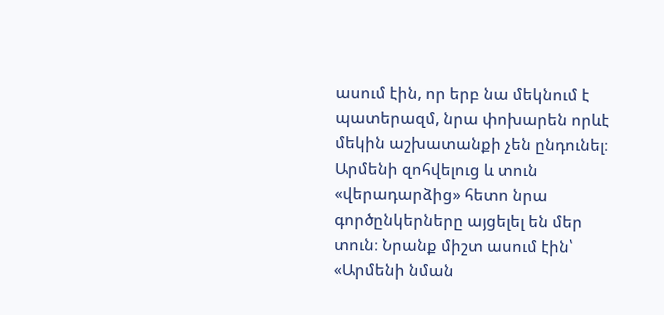ասում էին, որ երբ նա մեկնում է պատերազմ, նրա փոխարեն որևէ մեկին աշխատանքի չեն ընդունել։
Արմենի զոհվելուց և տուն «վերադարձից» հետո նրա գործընկերները այցելել են մեր տուն։ Նրանք միշտ ասում էին՝ «Արմենի նման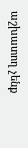աշխատող չենք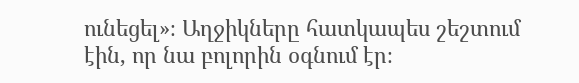ունեցել»։ Աղջիկները հատկապես շեշտում էին, որ նա բոլորին օգնում էր։